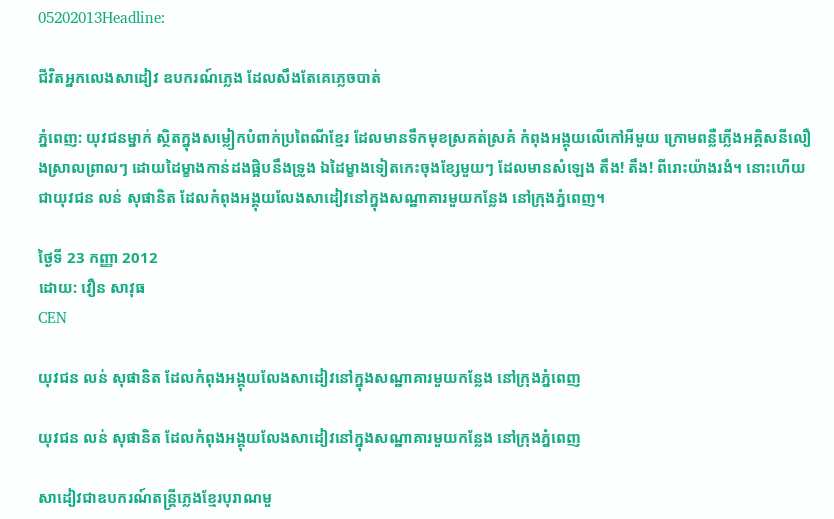05202013Headline:

ជីវិតអ្នកលេងសាដៀវ ឧបករណ៍ភ្លេង ដែលសឹងតែគេភ្លេចបាត់

ភ្នំពេញ: យុវជនម្នាក់ ស្ថិតក្នុងសម្លៀកបំពាក់ប្រពៃណីខ្មែរ ដែលមានទឹកមុខស្រគត់ស្រគំ កំពុងអង្គុយលើកៅអីមួយ ក្រោមពន្លឺភ្លើងអគ្គិសនីលឿងស្រាលព្រាលៗ ដោយដៃម្ខាងកាន់ដងផ្អិបនឹងទ្រូង ឯដៃម្ខាងទៀតកេះចុងខ្សែមួយៗ ដែលមានសំឡេង តឹង! តឹង! ពីរោះយ៉ាងរងំ។ នោះហើយជាយុវជន លន់ សុផានិត ដែលកំពុងអង្គុយលែងសាដៀវនៅក្នុងសណ្ឋាគារមួយកន្លែង នៅក្រុងភ្នំពេញ។

ថ្ងៃទី 23 កញ្ញា 2012
ដោយ: វឿន សាវុធ
CEN

យុវជន លន់ សុផានិត ដែលកំពុងអង្គុយលែងសាដៀវនៅក្នុងសណ្ឋាគារមួយកន្លែង នៅក្រុងភ្នំពេញ

យុវជន លន់ សុផានិត ដែលកំពុងអង្គុយលែងសាដៀវនៅក្នុងសណ្ឋាគារមួយកន្លែង នៅក្រុងភ្នំពេញ

សាដៀវជាឧបករណ៍តន្ត្រីភ្លេងខ្មែរបុរាណមួ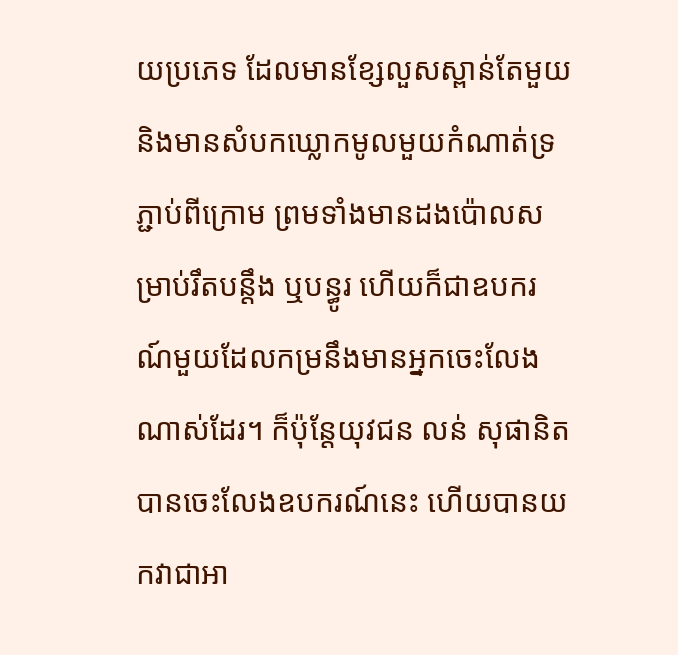យប្រភេទ ដែលមានខ្សែលួសស្ពាន់តែមួយ និងមានសំបកឃ្លោកមូលមួយកំណាត់ទ្រភ្ជាប់ពីក្រោម ព្រមទាំងមានដងប៉ោលសម្រាប់រឹតបន្តឹង ឬបន្ធូរ ហើយក៏ជាឧបករណ៍មួយដែលកម្រនឹងមានអ្នកចេះលែងណាស់ដែរ។ ក៏ប៉ុន្តែយុវជន លន់ សុផានិតបានចេះលែងឧបករណ៍នេះ ហើយបានយកវាជាអា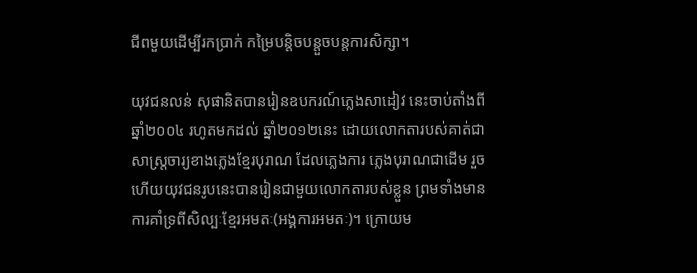ជីពមួយដើម្បីរកប្រាក់ កម្រៃបន្តិចបន្តួចបន្តការសិក្សា។

យុវជនលន់ សុផានិតបានរៀនឧបករណ៍ភ្លេងសាដៀវ នេះចាប់តាំងពីឆ្នាំ២០០៤ រហូតមកដល់ ឆ្នាំ២០១២នេះ ដោយលោកតារបស់គាត់ជាសាស្ត្រចារ្យខាងភ្លេងខ្មែរបុរាណ ដែលភ្លេងការ ភ្លេងបុរាណជាដើម រួចហើយយុវជនរូបនេះបានរៀនជាមួយលោកតារបស់ខ្លួន ព្រមទាំងមានការគាំទ្រពីសិល្បៈខ្មែរអមតៈ(អង្គការអមតៈ)។ ក្រោយម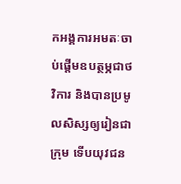កអង្គការអមតៈចាប់ផ្តើមឧបត្ថម្ភជាថវិការ និងបានប្រមូលសិស្សឲ្យរៀនជាក្រុម ទើបយុវជន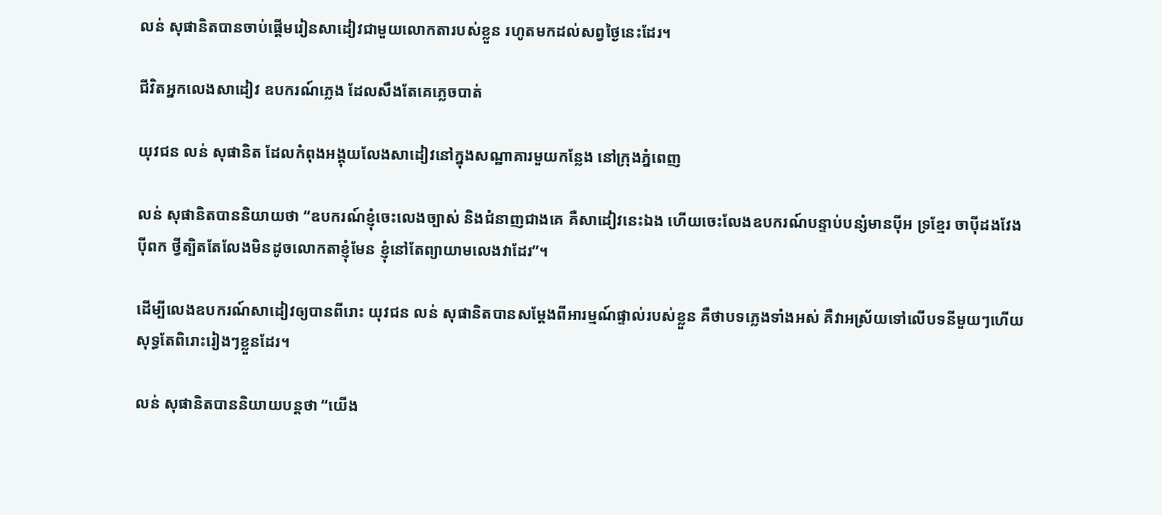លន់ សុផានិតបានចាប់ផ្តើមរៀនសាដៀវជាមួយលោកតារបស់ខ្លួន រហូតមកដល់សព្វថ្ងៃនេះដែរ។

ជីវិតអ្នកលេងសាដៀវ ឧបករណ៍ភ្លេង ដែលសឹងតែគេភ្លេចបាត់

យុវជន លន់ សុផានិត ដែលកំពុងអង្គុយលែងសាដៀវនៅក្នុងសណ្ឋាគារមួយកន្លែង នៅក្រុងភ្នំពេញ

លន់ សុផានិតបាននិយាយថា “ឧបករណ៍ខ្ញុំចេះលេងច្បាស់ និងជំនាញជាងគេ គឺសាដៀវនេះឯង ហើយចេះលែងឧបករណ៍បន្ទាប់បន្សំមានប៉ីអ ទ្រខ្មែរ ចាប៉ីដងវែង ប៉ីពក ថ្វីត្បិតតែលែងមិនដូចលោកតាខ្ញុំមែន ខ្ញុំនៅតែព្យាយាមលេងវាដែរ”។

ដើម្បីលេងឧបករណ៍សាដៀវឲ្យបានពីរោះ យុវជន លន់ សុផានិតបានសម្តែងពីអារម្មណ៍ផ្ទាល់របស់ខ្លួន គឺថាបទភ្លេងទាំងអស់ គឺវាអស្រ័យទៅលើបទនីមួយៗហើយសុទ្ធតែពិរោះរៀងៗខ្លួនដែរ។

លន់ សុផានិតបាននិយាយបន្តថា “យើង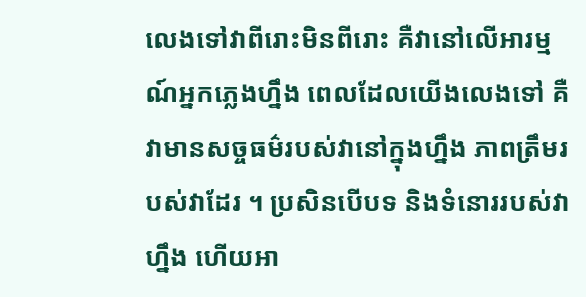លេងទៅវាពីរោះមិនពីរោះ គឺវានៅលើអារម្មណ៍អ្នកភ្លេងហ្នឹង ពេលដែលយើងលេងទៅ គឺវាមានសច្ចធម៌របស់វានៅក្នុងហ្នឹង ភាពត្រឹមរបស់វាដែរ ។ ប្រសិនបើបទ និងទំនោររបស់វាហ្នឹង ហើយអា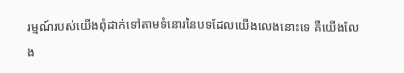រម្មណ៍របស់យើងពុំដាក់ទៅតាមទំនោរនៃបទដែលយើងលេងនោះទេ គឺយើងលែង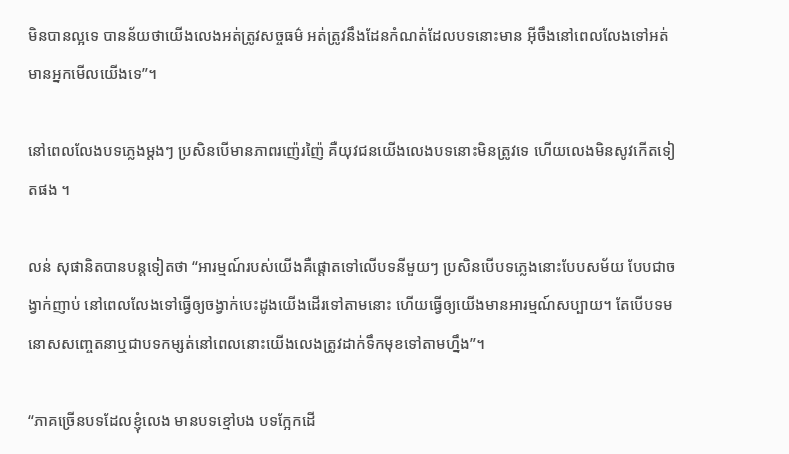មិនបានល្អទេ បានន័យថាយើងលេងអត់ត្រូវសច្ចធម៌ អត់ត្រូវនឹងដែនកំណត់ដែលបទនោះមាន អ៊ីចឹងនៅពេលលែងទៅអត់មានអ្នកមើលយើងទេ”។

នៅពេលលែងបទភ្លេងម្តងៗ ប្រសិនបើមានភាពរញ៉េរញ៉ៃ គឺយុវជនយើងលេងបទនោះមិនត្រូវទេ ហើយលេងមិនសូវកើតទៀតផង ។

លន់ សុផានិតបានបន្តទៀតថា “អារម្មណ៍របស់យើងគឺផ្តោតទៅលើបទនីមួយៗ ប្រសិនបើបទភ្លេងនោះបែបសម័យ បែបជាចង្វាក់ញាប់ នៅពេលលែងទៅធ្វើឲ្យចង្វាក់បេះដូងយើងដើរទៅតាមនោះ ហើយធ្វើឲ្យយើងមានអារម្មណ៍សប្បាយ។ តែបើបទមនោសសញ្ចេតនាឬជាបទកម្សត់នៅពេលនោះយើងលេងត្រូវដាក់ទឹកមុខទៅតាមហ្នឹង”។

“ភាគច្រើនបទដែលខ្ញុំលេង មានបទខ្មៅបង បទក្អែកដើ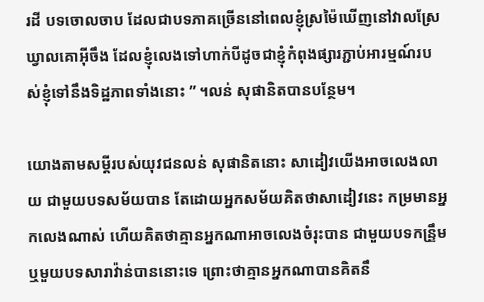រដី បទចោលចាប ដែលជាបទភាគច្រើននៅពេលខ្ញុំស្រម៉ៃឃើញនៅវាលស្រែ ឃ្វាលគោអ៊ីចឹង ដែលខ្ញុំលេងទៅហាក់បីដូចជាខ្ញុំកំពុងផ្សារភ្ជាប់អារម្មណ៍របស់ខ្ញុំទៅនឹងទិដ្ឋភាពទាំងនោះ ” ។លន់ សុផានិតបានបន្ថែម។

យោងតាមសម្តីរបស់យុវជនលន់ សុផានិតនោះ សាដៀវយើងអាចលេងលាយ ជាមួយបទសម័យបាន តែដោយអ្នកសម័យគិតថាសាដៀវនេះ កម្រមានអ្នកលេងណាស់ ហើយគិតថាគ្មានអ្នកណាអាចលេងចំរុះបាន ជាមួយបទកន្រឹ្ទម ឬមួយបទសារាវ៉ាន់បាននោះទេ ព្រោះថាគ្មានអ្នកណាបានគិតនឹ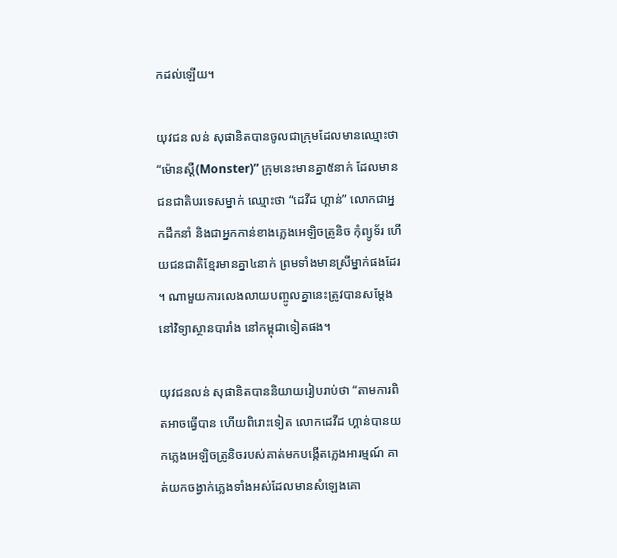កដល់ឡើយ។

យុវជន លន់ សុផានិតបានចូលជាក្រុមដែលមានឈ្មោះថា “ម៉ោនស្តឺ(Monster)” ក្រុមនេះមានគ្នា៥នាក់ ដែលមានជនជាតិបរទេសម្នាក់ ឈ្មោះថា “ដេវីដ ហ្គាន់” លោកជាអ្នកដឹកនាំ និងជាអ្នកកាន់ខាងភ្លេងអេឡិចត្រូនិច កុំព្យូទ័រ ហើយជនជាតិខ្មែរមានគ្នា៤នាក់ ព្រមទាំងមានស្រីម្នាក់ផងដែរ។ ណាមួយការលេងលាយបញ្ចូលគ្នានេះត្រូវបានសម្តែងនៅវិទ្យាស្ថានបារាំង នៅកម្ពុជាទៀតផង។

យុវជនលន់ សុផានិតបាននិយាយរៀបរាប់ថា “តាមការពិតអាចធ្វើបាន ហើយពិរោះទៀត លោកដេវីដ ហ្គាន់បានយកភ្លេងអេឡិចត្រូនិចរបស់គាត់មកបង្កើតភ្លេងអារម្មណ៍ គាត់យកចង្វាក់ភ្លេងទាំងអស់ដែលមានសំឡេងគោ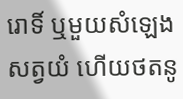រោទិ៍ ឬមួយសំឡេងសត្វយំ ហើយថតនូ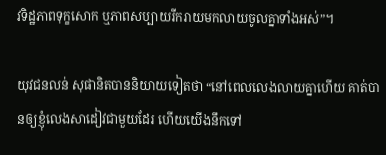វទិដ្ឋភាពទុក្ខសោក ឬភាពសប្បាយរីករាយមកលាយចូលគ្នាទាំងអស់”។

យុវជនលន់ សុផានិតបាននិយាយទៀតថា “នៅពេលលេងលាយគ្នាហើយ គាត់បានឲ្យខ្ញុំលេងសាដៀវជាមួយដែរ ហើយយើងនឹកទៅ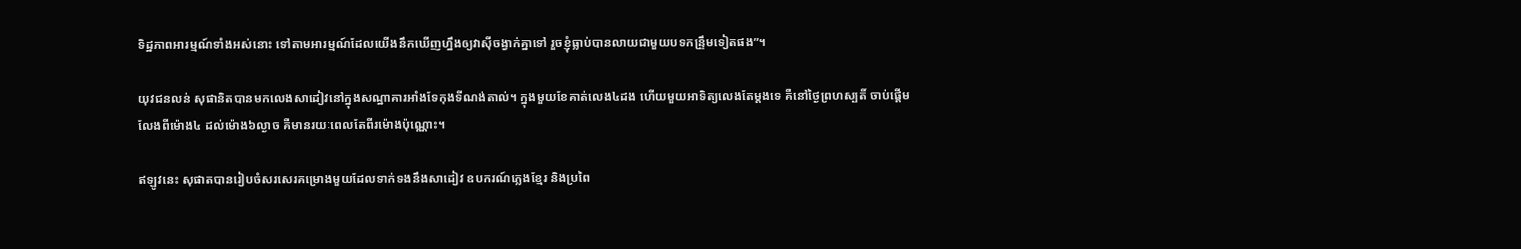ទិដ្ឋភាពអារម្មណ៍ទាំងអស់នោះ ទៅតាមអារម្មណ៍ដែលយើងនឹកឃើញហ្នឹងឲ្យវាស៊ីចង្វាក់គ្នាទៅ រួចខ្ញុំធ្លាប់បានលាយជាមួយបទកន្រឹ្ទមទៀតផង”។

យុវជនលន់ សុផានិតបានមកលេងសាដៀវនៅក្នុងសណ្ឋាគារអាំងទែកុងទីណង់តាល់។ ក្នុងមួយខែគាត់លេង៤ដង ហើយមួយអាទិត្យលេងតែម្តងទេ គឺនៅថ្ងៃព្រហស្បតិ៍ ចាប់ផ្តើមលែងពីម៉ោង៤ ដល់ម៉ោង៦ល្ងាច គឺមានរយៈពេលតែពីរម៉ោងប៉ុណ្ណោះ។

ឥឡូវនេះ សុផាតបានរៀបចំសរសេរគម្រោងមួយដែលទាក់ទងនឹងសាដៀវ ឧបករណ៍ភ្លេងខ្មែរ និងប្រពៃ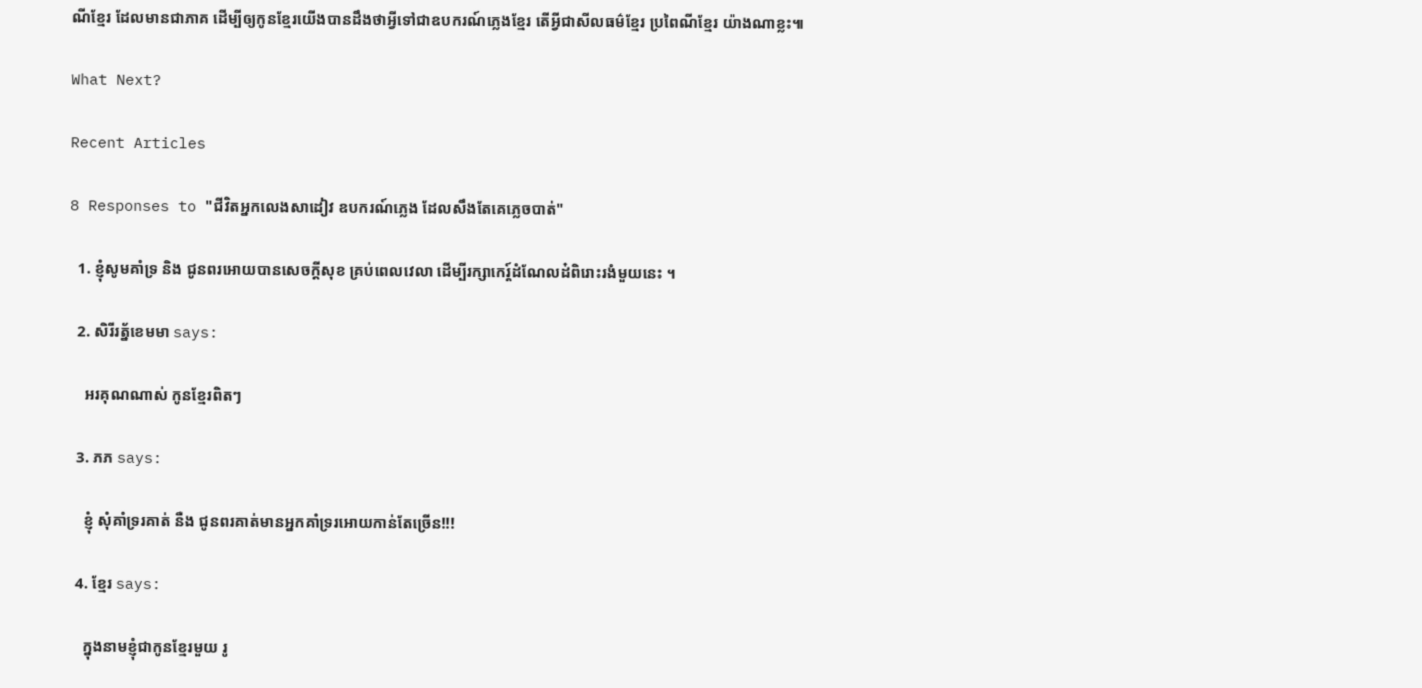ណីខ្មែរ ដែលមានជាភាគ ដើម្បីឲ្យកូនខ្មែរយើងបានដឹងថាអ្វីទៅជាឧបករណ៍ភ្លេងខ្មែរ តើអ្វីជាសីលធម៌ខ្មែរ ប្រពៃណីខ្មែរ យ៉ាងណាខ្លះ៕

What Next?

Recent Articles

8 Responses to "ជីវិតអ្នកលេងសាដៀវ ឧបករណ៍ភ្លេង ដែលសឹងតែគេភ្លេចបាត់"

  1. ខ្ញុំសូមគាំទ្រ និង ជូនពរអោយបានសេចក្តីសុខ គ្រប់ពេលវេលា ដើម្បីរក្សាកេរ្ត៍ដំណែលដ៎ពិរោះរងំមួយនេះ ។

  2. សិរីរត្ន័ខេមមា says:

    អរគុណណាស់ កូនខ្មែរពិតៗ

  3. ភភ says:

    ខ្ញុំ សុំគាំទ្ររគាត់ នឺង ជូនពរគាត់មានអ្នកគាំទ្ររអោយកាន់តែច្រើន!!!

  4. ខ្មែរ says:

    ក្នុងនាមខ្ញុំជាកូនខ្មែរមួយ រូ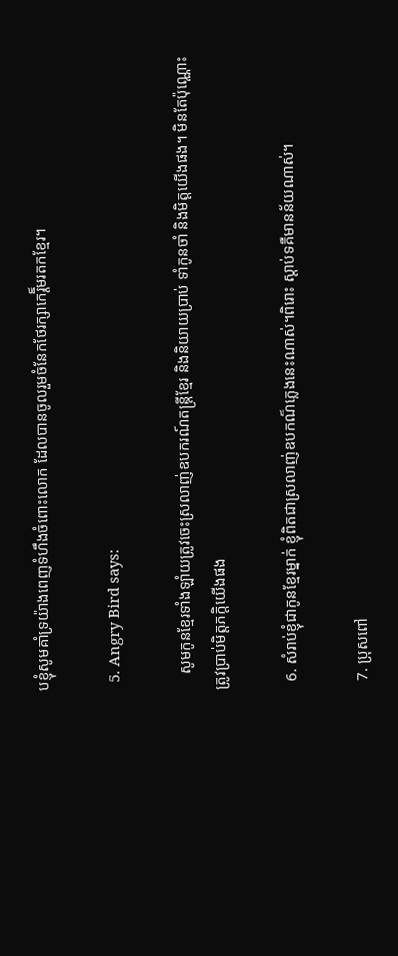បខ្ញុំសូមគាំទ្រយ៉ាងពេញទំហឹងចំពោះលោក ដែលបានចូលរួមចំនែកថែរក្សាកេរ្តិ៏មរតកខ្មែរ។

  5. Angry Bird says:

    សូមកូនខ្មែរទាំងឡាំយត្រូវចេះស្រលាញ់ឧបករណ៍តន្រ្តីខ្មែរ និងនិយាយប្រាប់ ទាំកូនចាំ និងមិត្តយើងផង។ មិនតែប៉ុណ្ណោះ ត្រូវប្រាប់មិត្តភក្តិយើងផង

  6. សំរាប់ខ្ញុំជាកូនខ្មែរម្នាក់ ខ្ញុំពិតជាស្រលាញ់ឧបកណ៏ភ្លេងនេះណាស់។ពិរោះ ស្តាប់ទគឺមានន័យណាស់។

  7. ប្រុសពៅ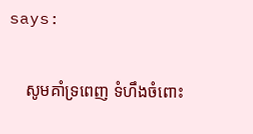says:

    សូមគាំទ្រពេញ ទំហឹងចំពោះ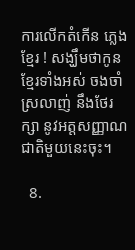ការលើកតំកើន ភ្លេងខ្មែរ ! សង្ឃឹមថាកូនខ្មែរទាំងអស់ ចងចាំ ស្រលាញ់ នឹងថែរក្សា នូវអត្តសញ្ញាណជាតិមួយនេះចុះ។

  8.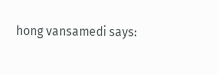hong vansamedi says: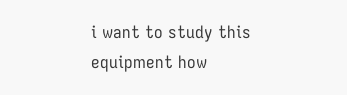i want to study this equipment how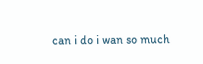can i do i wan so much